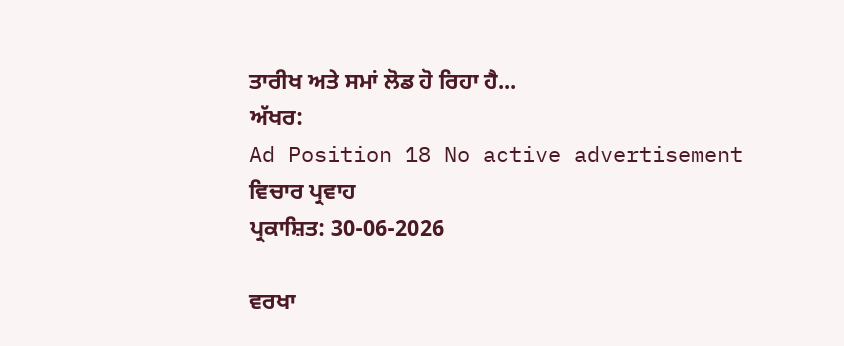ਤਾਰੀਖ ਅਤੇ ਸਮਾਂ ਲੋਡ ਹੋ ਰਿਹਾ ਹੈ...
ਅੱਖਰ:
Ad Position 18 No active advertisement
ਵਿਚਾਰ ਪ੍ਰਵਾਹ
ਪ੍ਰਕਾਸ਼ਿਤ: 30-06-2026

ਵਰਖਾ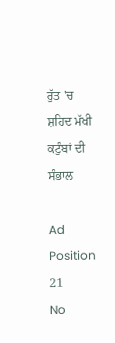ਰੁੱਤ 'ਚ ਸ਼ਹਿਦ ਮੱਖੀ ਕਟੁੰਬਾਂ ਦੀ ਸੰਭਾਲ

Ad Position 21
No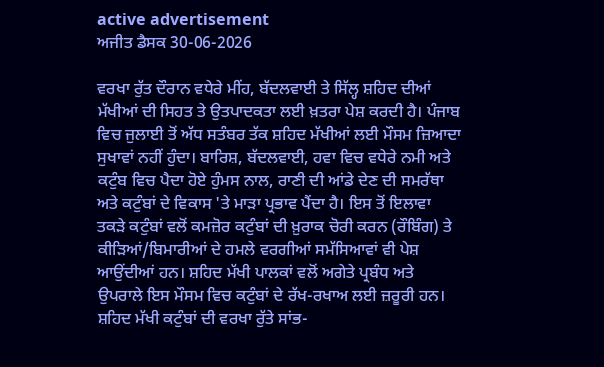active advertisement
ਅਜੀਤ ਡੈਸਕ 30-06-2026

ਵਰਖਾ ਰੁੱਤ ਦੌਰਾਨ ਵਧੇਰੇ ਮੀਂਹ, ਬੱਦਲਵਾਈ ਤੇ ਸਿੱਲ੍ਹ ਸ਼ਹਿਦ ਦੀਆਂ ਮੱਖੀਆਂ ਦੀ ਸਿਹਤ ਤੇ ਉਤਪਾਦਕਤਾ ਲਈ ਖ਼ਤਰਾ ਪੇਸ਼ ਕਰਦੀ ਹੈ। ਪੰਜਾਬ ਵਿਚ ਜੁਲਾਈ ਤੋਂ ਅੱਧ ਸਤੰਬਰ ਤੱਕ ਸ਼ਹਿਦ ਮੱਖੀਆਂ ਲਈ ਮੌਸਮ ਜ਼ਿਆਦਾ ਸੁਖਾਵਾਂ ਨਹੀਂ ਹੁੰਦਾ। ਬਾਰਿਸ਼, ਬੱਦਲਵਾਈ, ਹਵਾ ਵਿਚ ਵਧੇਰੇ ਨਮੀ ਅਤੇ ਕਟੁੰਬ ਵਿਚ ਪੈਦਾ ਹੋਏ ਹੁੰਮਸ ਨਾਲ, ਰਾਣੀ ਦੀ ਆਂਡੇ ਦੇਣ ਦੀ ਸਮਰੱਥਾ ਅਤੇ ਕਟੁੰਬਾਂ ਦੇ ਵਿਕਾਸ 'ਤੇ ਮਾੜਾ ਪ੍ਰਭਾਵ ਪੈਂਦਾ ਹੈ। ਇਸ ਤੋਂ ਇਲਾਵਾ ਤਕੜੇ ਕਟੁੰਬਾਂ ਵਲੋਂ ਕਮਜ਼ੋਰ ਕਟੁੰਬਾਂ ਦੀ ਖ਼ੁਰਾਕ ਚੋਰੀ ਕਰਨ (ਰੌਬਿੰਗ) ਤੇ ਕੀੜਿਆਂ/ਬਿਮਾਰੀਆਂ ਦੇ ਹਮਲੇ ਵਰਗੀਆਂ ਸਮੱਸਿਆਵਾਂ ਵੀ ਪੇਸ਼ ਆਉਂਦੀਆਂ ਹਨ। ਸ਼ਹਿਦ ਮੱਖੀ ਪਾਲਕਾਂ ਵਲੋਂ ਅਗੇਤੇ ਪ੍ਰਬੰਧ ਅਤੇ ਉਪਰਾਲੇ ਇਸ ਮੌਸਮ ਵਿਚ ਕਟੁੰਬਾਂ ਦੇ ਰੱਖ-ਰਖਾਅ ਲਈ ਜ਼ਰੂਰੀ ਹਨ। ਸ਼ਹਿਦ ਮੱਖੀ ਕਟੁੰਬਾਂ ਦੀ ਵਰਖਾ ਰੁੱਤੇ ਸਾਂਭ-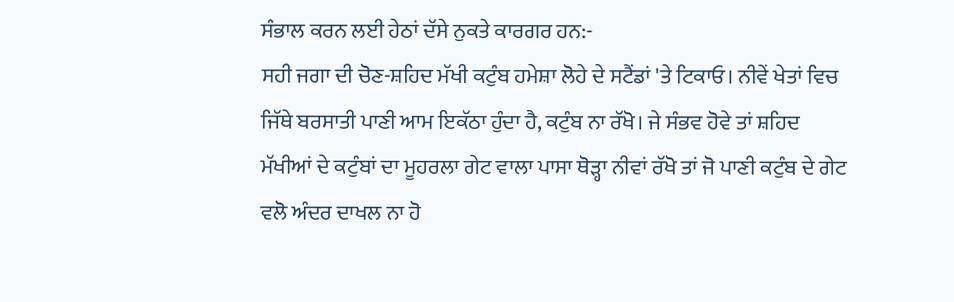ਸੰਭਾਲ ਕਰਨ ਲਈ ਹੇਠਾਂ ਦੱਸੇ ਨੁਕਤੇ ਕਾਰਗਰ ਹਨ:-
ਸਹੀ ਜਗਾ ਦੀ ਚੋਣ-ਸ਼ਹਿਦ ਮੱਖੀ ਕਟੁੰਬ ਹਮੇਸ਼ਾ ਲੋਹੇ ਦੇ ਸਟੈਂਡਾਂ 'ਤੇ ਟਿਕਾਓ। ਨੀਵੇਂ ਖੇਤਾਂ ਵਿਚ ਜਿੱਥੇ ਬਰਸਾਤੀ ਪਾਣੀ ਆਮ ਇਕੱਠਾ ਹੁੰਦਾ ਹੈ, ਕਟੁੰਬ ਨਾ ਰੱਖੋ। ਜੇ ਸੰਭਵ ਹੋਵੇ ਤਾਂ ਸ਼ਹਿਦ ਮੱਖੀਆਂ ਦੇ ਕਟੁੰਬਾਂ ਦਾ ਮੂਹਰਲਾ ਗੇਟ ਵਾਲਾ ਪਾਸਾ ਥੋੜ੍ਹਾ ਨੀਵਾਂ ਰੱਖੋ ਤਾਂ ਜੋ ਪਾਣੀ ਕਟੁੰਬ ਦੇ ਗੇਟ ਵਲੋ ਅੰਦਰ ਦਾਖਲ ਨਾ ਹੋ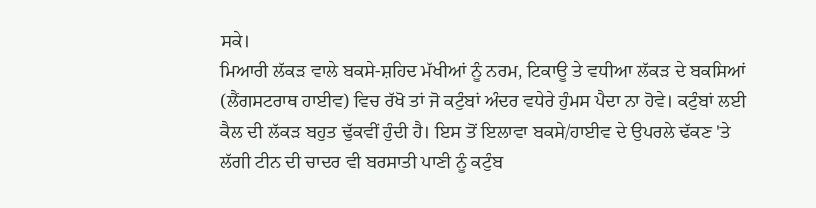ਸਕੇ।
ਮਿਆਰੀ ਲੱਕੜ ਵਾਲੇ ਬਕਸੇ-ਸ਼ਹਿਦ ਮੱਖੀਆਂ ਨੂੰ ਨਰਮ, ਟਿਕਾਊ ਤੇ ਵਧੀਆ ਲੱਕੜ ਦੇ ਬਕਸਿਆਂ (ਲੈਂਗਸਟਰਾਥ ਹਾਈਵ) ਵਿਚ ਰੱਖੋ ਤਾਂ ਜੋ ਕਟੁੰਬਾਂ ਅੰਦਰ ਵਧੇਰੇ ਹੁੰਮਸ ਪੈਦਾ ਨਾ ਹੋਵੇ। ਕਟੁੰਬਾਂ ਲਈ ਕੈਲ ਦੀ ਲੱਕੜ ਬਹੁਤ ਢੁੱਕਵੀਂ ਹੁੰਦੀ ਹੈ। ਇਸ ਤੋਂ ਇਲਾਵਾ ਬਕਸੇ/ਹਾਈਵ ਦੇ ਉਪਰਲੇ ਢੱਕਣ 'ਤੇ ਲੱਗੀ ਟੀਨ ਦੀ ਚਾਦਰ ਵੀ ਬਰਸਾਤੀ ਪਾਣੀ ਨੂੰ ਕਟੁੰਬ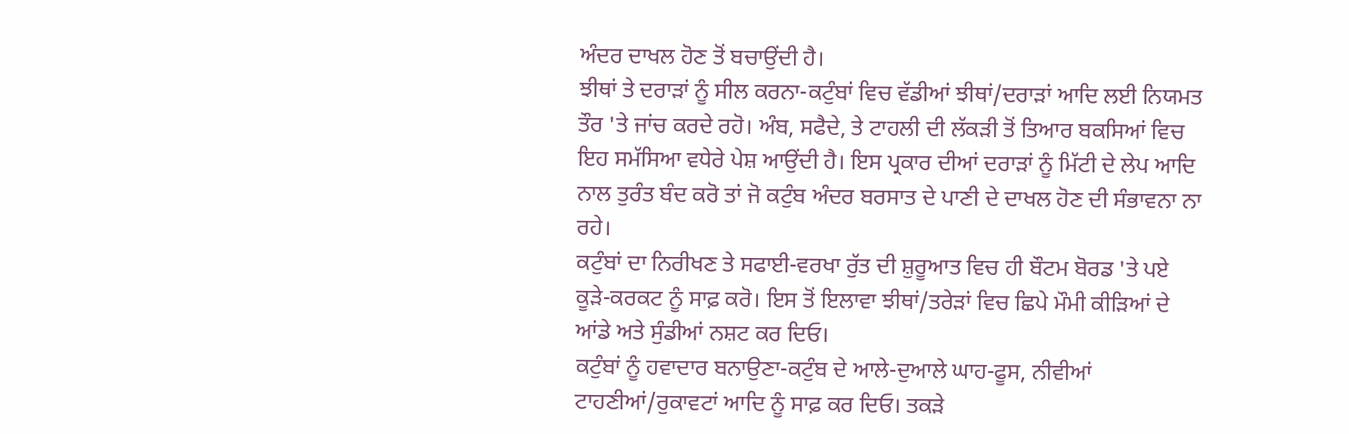ਅੰਦਰ ਦਾਖਲ ਹੋਣ ਤੋਂ ਬਚਾਉਂਦੀ ਹੈ।
ਝੀਥਾਂ ਤੇ ਦਰਾੜਾਂ ਨੂੰ ਸੀਲ ਕਰਨਾ-ਕਟੁੰਬਾਂ ਵਿਚ ਵੱਡੀਆਂ ਝੀਥਾਂ/ਦਰਾੜਾਂ ਆਦਿ ਲਈ ਨਿਯਮਤ ਤੌਰ 'ਤੇ ਜਾਂਚ ਕਰਦੇ ਰਹੋ। ਅੰਬ, ਸਫੈਦੇ, ਤੇ ਟਾਹਲੀ ਦੀ ਲੱਕੜੀ ਤੋਂ ਤਿਆਰ ਬਕਸਿਆਂ ਵਿਚ ਇਹ ਸਮੱਸਿਆ ਵਧੇਰੇ ਪੇਸ਼ ਆਉਂਦੀ ਹੈ। ਇਸ ਪ੍ਰਕਾਰ ਦੀਆਂ ਦਰਾੜਾਂ ਨੂੰ ਮਿੱਟੀ ਦੇ ਲੇਪ ਆਦਿ ਨਾਲ ਤੁਰੰਤ ਬੰਦ ਕਰੋ ਤਾਂ ਜੋ ਕਟੁੰਬ ਅੰਦਰ ਬਰਸਾਤ ਦੇ ਪਾਣੀ ਦੇ ਦਾਖਲ ਹੋਣ ਦੀ ਸੰਭਾਵਨਾ ਨਾ ਰਹੇ।
ਕਟੁੰਬਾਂ ਦਾ ਨਿਰੀਖਣ ਤੇ ਸਫਾਈ-ਵਰਖਾ ਰੁੱਤ ਦੀ ਸ਼ੁਰੂਆਤ ਵਿਚ ਹੀ ਬੌਟਮ ਬੋਰਡ 'ਤੇ ਪਏ ਕੂੜੇ-ਕਰਕਟ ਨੂੰ ਸਾਫ਼ ਕਰੋ। ਇਸ ਤੋਂ ਇਲਾਵਾ ਝੀਥਾਂ/ਤਰੇੜਾਂ ਵਿਚ ਛਿਪੇ ਮੌਮੀ ਕੀੜਿਆਂ ਦੇ ਆਂਡੇ ਅਤੇ ਸੁੰਡੀਆਂ ਨਸ਼ਟ ਕਰ ਦਿਓ।
ਕਟੁੰਬਾਂ ਨੂੰ ਹਵਾਦਾਰ ਬਨਾਉਣਾ-ਕਟੁੰਬ ਦੇ ਆਲੇ-ਦੁਆਲੇ ਘਾਹ-ਫੂਸ, ਨੀਵੀਆਂ ਟਾਹਣੀਆਂ/ਰੁਕਾਵਟਾਂ ਆਦਿ ਨੂੰ ਸਾਫ਼ ਕਰ ਦਿਓ। ਤਕੜੇ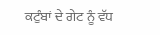ਕਟੁੰਬਾਂ ਦੇ ਗੇਟ ਨੂੰ ਵੱਧ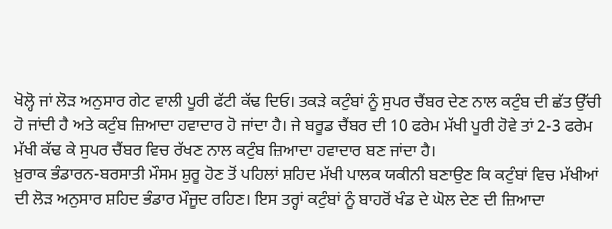ਖੋਲ੍ਹੋ ਜਾਂ ਲੋੜ ਅਨੁਸਾਰ ਗੇਟ ਵਾਲੀ ਪੂਰੀ ਫੱਟੀ ਕੱਢ ਦਿਓ। ਤਕੜੇ ਕਟੁੰਬਾਂ ਨੂੰ ਸੁਪਰ ਚੈਂਬਰ ਦੇਣ ਨਾਲ ਕਟੁੰਬ ਦੀ ਛੱਤ ਉੱਚੀ ਹੋ ਜਾਂਦੀ ਹੈ ਅਤੇ ਕਟੁੰਬ ਜ਼ਿਆਦਾ ਹਵਾਦਾਰ ਹੋ ਜਾਂਦਾ ਹੈ। ਜੇ ਬਰੂਡ ਚੈਂਬਰ ਦੀ 10 ਫਰੇਮ ਮੱਖੀ ਪੂਰੀ ਹੋਵੇ ਤਾਂ 2-3 ਫਰੇਮ ਮੱਖੀ ਕੱਢ ਕੇ ਸੁਪਰ ਚੈਂਬਰ ਵਿਚ ਰੱਖਣ ਨਾਲ ਕਟੁੰਬ ਜ਼ਿਆਦਾ ਹਵਾਦਾਰ ਬਣ ਜਾਂਦਾ ਹੈ।
ਖ਼ੁਰਾਕ ਭੰਡਾਰਨ-ਬਰਸਾਤੀ ਮੌਸਮ ਸ਼ੁਰੂ ਹੋਣ ਤੋਂ ਪਹਿਲਾਂ ਸ਼ਹਿਦ ਮੱਖੀ ਪਾਲਕ ਯਕੀਨੀ ਬਣਾਉਣ ਕਿ ਕਟੁੰਬਾਂ ਵਿਚ ਮੱਖੀਆਂ ਦੀ ਲੋੜ ਅਨੁਸਾਰ ਸ਼ਹਿਦ ਭੰਡਾਰ ਮੌਜੂਦ ਰਹਿਣ। ਇਸ ਤਰ੍ਹਾਂ ਕਟੁੰਬਾਂ ਨੂੰ ਬਾਹਰੋਂ ਖੰਡ ਦੇ ਘੋਲ ਦੇਣ ਦੀ ਜ਼ਿਆਦਾ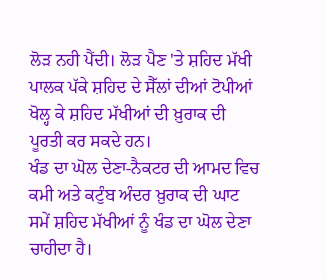ਲੋੜ ਨਹੀ ਪੈਂਦੀ। ਲੋੜ ਪੈਣ 'ਤੇ ਸ਼ਹਿਦ ਮੱਖੀ ਪਾਲਕ ਪੱਕੇ ਸ਼ਹਿਦ ਦੇ ਸੈੱਲਾਂ ਦੀਆਂ ਟੋਪੀਆਂ ਖੋਲ੍ਹ ਕੇ ਸ਼ਹਿਦ ਮੱਖੀਆਂ ਦੀ ਖ਼ੁਰਾਕ ਦੀ ਪੂਰਤੀ ਕਰ ਸਕਦੇ ਹਨ।
ਖੰਡ ਦਾ ਘੋਲ ਦੇਣਾ-ਨੈਕਟਰ ਦੀ ਆਮਦ ਵਿਚ ਕਮੀ ਅਤੇ ਕਟੁੰਬ ਅੰਦਰ ਖ਼ੁਰਾਕ ਦੀ ਘਾਟ ਸਮੇਂ ਸ਼ਹਿਦ ਮੱਖੀਆਂ ਨੂੰ ਖੰਡ ਦਾ ਘੋਲ ਦੇਣਾ ਚਾਹੀਦਾ ਹੈ।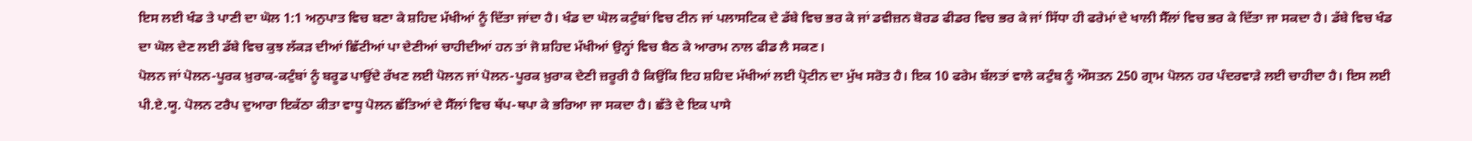ਇਸ ਲਈ ਖੰਡ ਤੇ ਪਾਣੀ ਦਾ ਘੋਲ 1:1 ਅਨੁਪਾਤ ਵਿਚ ਬਣਾ ਕੇ ਸ਼ਹਿਦ ਮੱਖੀਆਂ ਨੂੰ ਦਿੱਤਾ ਜਾਂਦਾ ਹੈ। ਖੰਡ ਦਾ ਘੋਲ ਕਟੁੰਬਾਂ ਵਿਚ ਟੀਨ ਜਾਂ ਪਲਾਸਟਿਕ ਦੇ ਡੱਬੇ ਵਿਚ ਭਰ ਕੇ ਜਾਂ ਡਵੀਜ਼ਨ ਬੋਰਡ ਫੀਡਰ ਵਿਚ ਭਰ ਕੇ ਜਾਂ ਸਿੱਧਾ ਹੀ ਫਰੇਮਾਂ ਦੇ ਖਾਲੀ ਸੈੱਲਾਂ ਵਿਚ ਭਰ ਕੇ ਦਿੱਤਾ ਜਾ ਸਕਦਾ ਹੈ। ਡੱਬੇ ਵਿਚ ਖੰਡ ਦਾ ਘੋਲ ਦੇਣ ਲਈ ਡੱਬੇ ਵਿਚ ਕੁਝ ਲੱਕੜ ਦੀਆਂ ਛਿੱਟੀਆਂ ਪਾ ਦੇਣੀਆਂ ਚਾਹੀਦੀਆਂ ਹਨ ਤਾਂ ਜੋ ਸ਼ਹਿਦ ਮੱਖੀਆਂ ਉਨ੍ਹਾਂ ਵਿਚ ਬੈਠ ਕੇ ਆਰਾਮ ਨਾਲ ਫੀਡ ਲੈ ਸਕਣ।
ਪੋਲਨ ਜਾਂ ਪੋਲਨ-ਪੂਰਕ ਖ਼ੁਰਾਕ-ਕਟੁੰਬਾਂ ਨੂੰ ਬਰੂਡ ਪਾਉਂਦੇ ਰੱਖਣ ਲਈ ਪੋਲਨ ਜਾਂ ਪੋਲਨ-ਪੂਰਕ ਖ਼ੁਰਾਕ ਦੇਣੀ ਜ਼ਰੂਰੀ ਹੈ ਕਿਉਂਕਿ ਇਹ ਸ਼ਹਿਦ ਮੱਖੀਆਂ ਲਈ ਪ੍ਰੋਟੀਨ ਦਾ ਮੁੱਖ ਸਰੋਤ ਹੈ। ਇਕ 10 ਫਰੇਮ ਬੱਲਤਾਂ ਵਾਲੇ ਕਟੁੰਬ ਨੂੰ ਔਸਤਨ 250 ਗ੍ਰਾਮ ਪੋਲਨ ਹਰ ਪੰਦਰਵਾੜੇ ਲਈ ਚਾਹੀਦਾ ਹੈ। ਇਸ ਲਈ ਪੀ.ਏ.ਯੂ. ਪੋਲਨ ਟਰੈਪ ਦੁਆਰਾ ਇਕੱਠਾ ਕੀਤਾ ਵਾਧੂ ਪੋਲਨ ਛੱਤਿਆਂ ਦੇ ਸੈੱਲਾਂ ਵਿਚ ਥੱਪ-ਥਪਾ ਕੇ ਭਰਿਆ ਜਾ ਸਕਦਾ ਹੈ। ਛੱਤੇ ਦੇ ਇਕ ਪਾਸੇ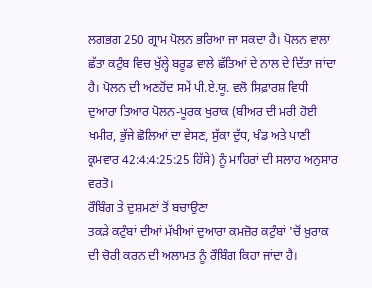ਲਗਭਗ 250 ਗ੍ਰਾਮ ਪੋਲਨ ਭਰਿਆ ਜਾ ਸਕਦਾ ਹੈ। ਪੋਲਨ ਵਾਲਾ ਛੱਤਾ ਕਟੁੰਬ ਵਿਚ ਖੁੱਲ੍ਹੇ ਬਰੂਡ ਵਾਲੇ ਛੱਤਿਆਂ ਦੇ ਨਾਲ ਦੇ ਦਿੱਤਾ ਜਾਂਦਾ ਹੈ। ਪੋਲਨ ਦੀ ਅਣਹੋਂਦ ਸਮੇਂ ਪੀ.ਏ.ਯੂ. ਵਲੋ ਸਿਫ਼ਾਰਸ਼ ਵਿਧੀ ਦੁਆਰਾ ਤਿਆਰ ਪੋਲਨ-ਪੂਰਕ ਖੁਰਾਕ (ਬੀਅਰ ਦੀ ਮਰੀ ਹੋਈ ਖਮੀਰ, ਭੁੱਜੇ ਛੋਲਿਆਂ ਦਾ ਵੇਸਣ, ਸੁੱਕਾ ਦੁੱਧ, ਖੰਡ ਅਤੇ ਪਾਣੀ ਕ੍ਰਮਵਾਰ 42:4:4:25:25 ਹਿੱਸੇ) ਨੂੰ ਮਾਹਿਰਾਂ ਦੀ ਸਲਾਹ ਅਨੁਸਾਰ ਵਰਤੋ।
ਰੌਬਿੰਗ ਤੇ ਦੁਸ਼ਮਣਾਂ ਤੋਂ ਬਚਾਉਣਾ
ਤਕੜੇ ਕਟੁੰਬਾਂ ਦੀਆਂ ਮੱਖੀਆਂ ਦੁਆਰਾ ਕਮਜ਼ੋਰ ਕਟੁੰਬਾਂ 'ਚੋਂ ਖ਼ੁਰਾਕ ਦੀ ਚੋਰੀ ਕਰਨ ਦੀ ਅਲਾਮਤ ਨੂੰ ਰੌਬਿੰਗ ਕਿਹਾ ਜਾਂਦਾ ਹੈ।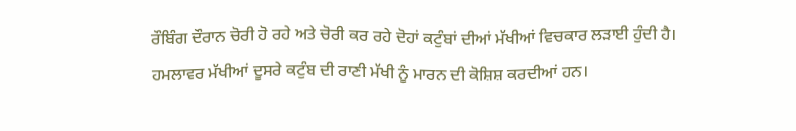ਰੌਬਿੰਗ ਦੌਰਾਨ ਚੋਰੀ ਹੋ ਰਹੇ ਅਤੇ ਚੋਰੀ ਕਰ ਰਹੇ ਦੋਹਾਂ ਕਟੁੰਬਾਂ ਦੀਆਂ ਮੱਖੀਆਂ ਵਿਚਕਾਰ ਲੜਾਈ ਹੁੰਦੀ ਹੈ। ਹਮਲਾਵਰ ਮੱਖੀਆਂ ਦੂਸਰੇ ਕਟੁੰਬ ਦੀ ਰਾਣੀ ਮੱਖੀ ਨੂੰ ਮਾਰਨ ਦੀ ਕੋਸ਼ਿਸ਼ ਕਰਦੀਆਂ ਹਨ।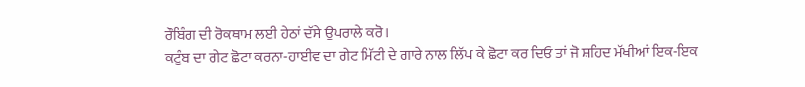ਰੌਬਿੰਗ ਦੀ ਰੋਕਥਾਮ ਲਈ ਹੇਠਾਂ ਦੱਸੇ ਉਪਰਾਲੇ ਕਰੋ।
ਕਟੁੰਬ ਦਾ ਗੇਟ ਛੋਟਾ ਕਰਨਾ-ਹਾਈਵ ਦਾ ਗੇਟ ਮਿੱਟੀ ਦੇ ਗਾਰੇ ਨਾਲ ਲਿੱਪ ਕੇ ਛੋਟਾ ਕਰ ਦਿਓ ਤਾਂ ਜੋ ਸ਼ਹਿਦ ਮੱਖੀਆਂ ਇਕ-ਇਕ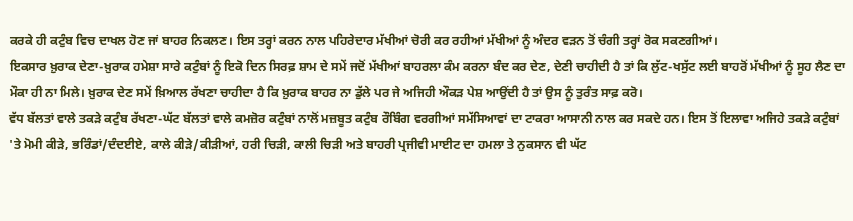ਕਰਕੇ ਹੀ ਕਟੁੰਬ ਵਿਚ ਦਾਖਲ ਹੋਣ ਜਾਂ ਬਾਹਰ ਨਿਕਲਣ। ਇਸ ਤਰ੍ਹਾਂ ਕਰਨ ਨਾਲ ਪਹਿਰੇਦਾਰ ਮੱਖੀਆਂ ਚੋਰੀ ਕਰ ਰਹੀਆਂ ਮੱਖੀਆਂ ਨੂੰ ਅੰਦਰ ਵੜਨ ਤੋਂ ਚੰਗੀ ਤਰ੍ਹਾਂ ਰੋਕ ਸਕਣਗੀਆਂ।
ਇਕਸਾਰ ਖ਼ੁਰਾਕ ਦੇਣਾ-ਖ਼ੁਰਾਕ ਹਮੇਸ਼ਾ ਸਾਰੇ ਕਟੁੰਬਾਂ ਨੂੰ ਇਕੋ ਦਿਨ ਸਿਰਫ਼ ਸ਼ਾਮ ਦੇ ਸਮੇਂ ਜਦੋਂ ਮੱਖੀਆਂ ਬਾਹਰਲਾ ਕੰਮ ਕਰਨਾ ਬੰਦ ਕਰ ਦੇਣ, ਦੇਣੀ ਚਾਹੀਦੀ ਹੈ ਤਾਂ ਕਿ ਲੁੱਟ-ਖਸੁੱਟ ਲਈ ਬਾਹਰੋਂ ਮੱਖੀਆਂ ਨੂੰ ਸੂਹ ਲੈਣ ਦਾ ਮੌਕਾ ਹੀ ਨਾ ਮਿਲੇ। ਖ਼ੁਰਾਕ ਦੇਣ ਸਮੇਂ ਖ਼ਿਆਲ ਰੱਖਣਾ ਚਾਹੀਦਾ ਹੈ ਕਿ ਖ਼ੁਰਾਕ ਬਾਹਰ ਨਾ ਡੁੱਲੇ ਪਰ ਜੇ ਅਜਿਹੀ ਔਕੜ ਪੇਸ਼ ਆਉਂਦੀ ਹੈ ਤਾਂ ਉਸ ਨੂੰ ਤੁਰੰਤ ਸਾਫ਼ ਕਰੋ।
ਵੱਧ ਬੱਲਤਾਂ ਵਾਲੇ ਤਕੜੇ ਕਟੁੰਬ ਰੱਖਣਾ-ਘੱਟ ਬੱਲਤਾਂ ਵਾਲੇ ਕਮਜ਼ੋਰ ਕਟੁੰਬਾਂ ਨਾਲੋਂ ਮਜ਼ਬੂਤ ਕਟੁੰਬ ਰੌਬਿੰਗ ਵਰਗੀਆਂ ਸਮੱਸਿਆਵਾਂ ਦਾ ਟਾਕਰਾ ਆਸਾਨੀ ਨਾਲ ਕਰ ਸਕਦੇ ਹਨ। ਇਸ ਤੋਂ ਇਲਾਵਾ ਅਜਿਹੇ ਤਕੜੇ ਕਟੁੰਬਾਂ 'ਤੇ ਮੋਮੀ ਕੀੜੇ, ਭਰਿੰਡਾਂ/ਦੰਦਈਏ, ਕਾਲੇ ਕੀੜੇ/ਕੀੜੀਆਂ, ਹਰੀ ਚਿੜੀ, ਕਾਲੀ ਚਿੜੀ ਅਤੇ ਬਾਹਰੀ ਪ੍ਰਜੀਵੀ ਮਾਈਟ ਦਾ ਹਮਲਾ ਤੇ ਨੁਕਸਾਨ ਵੀ ਘੱਟ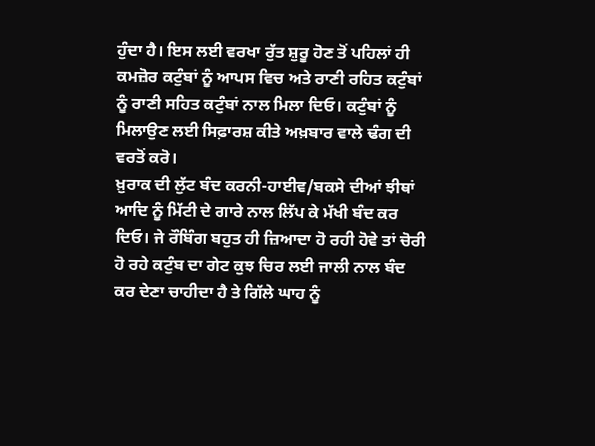ਹੁੰਦਾ ਹੈ। ਇਸ ਲਈ ਵਰਖਾ ਰੁੱਤ ਸ਼ੁਰੂ ਹੋਣ ਤੋਂ ਪਹਿਲਾਂ ਹੀ ਕਮਜ਼ੋਰ ਕਟੁੰਬਾਂ ਨੂੰ ਆਪਸ ਵਿਚ ਅਤੇ ਰਾਣੀ ਰਹਿਤ ਕਟੁੰਬਾਂ ਨੂੰ ਰਾਣੀ ਸਹਿਤ ਕਟੁੰਬਾਂ ਨਾਲ ਮਿਲਾ ਦਿਓ। ਕਟੁੰਬਾਂ ਨੂੰ ਮਿਲਾਉਣ ਲਈ ਸਿਫ਼ਾਰਸ਼ ਕੀਤੇ ਅਖ਼ਬਾਰ ਵਾਲੇ ਢੰਗ ਦੀ ਵਰਤੋਂ ਕਰੋ।
ਖ਼ੁਰਾਕ ਦੀ ਲੁੱਟ ਬੰਦ ਕਰਨੀ-ਹਾਈਵ/ਬਕਸੇ ਦੀਆਂ ਝੀਥਾਂ ਆਦਿ ਨੂੰ ਮਿੱਟੀ ਦੇ ਗਾਰੇ ਨਾਲ ਲਿੱਪ ਕੇ ਮੱਖੀ ਬੰਦ ਕਰ ਦਿਓ। ਜੇ ਰੌਬਿੰਗ ਬਹੁਤ ਹੀ ਜ਼ਿਆਦਾ ਹੋ ਰਹੀ ਹੋਵੇ ਤਾਂ ਚੋਰੀ ਹੋ ਰਹੇ ਕਟੁੰਬ ਦਾ ਗੇਟ ਕੁਝ ਚਿਰ ਲਈ ਜਾਲੀ ਨਾਲ ਬੰਦ ਕਰ ਦੇਣਾ ਚਾਹੀਦਾ ਹੈ ਤੇ ਗਿੱਲੇ ਘਾਹ ਨੂੰ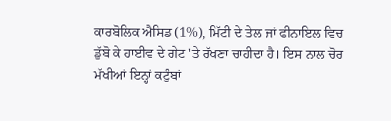ਕਾਰਬੋਲਿਕ ਐਸਿਡ (1%), ਮਿੱਟੀ ਦੇ ਤੇਲ ਜਾਂ ਫੀਨਾਇਲ ਵਿਚ ਡੁੱਬੋ ਕੇ ਹਾਈਵ ਦੇ ਗੇਟ 'ਤੇ ਰੱਖਣਾ ਚਾਹੀਦਾ ਹੈ। ਇਸ ਨਾਲ ਚੋਰ ਮੱਖੀਆਂ ਇਨ੍ਹਾਂ ਕਟੁੰਬਾਂ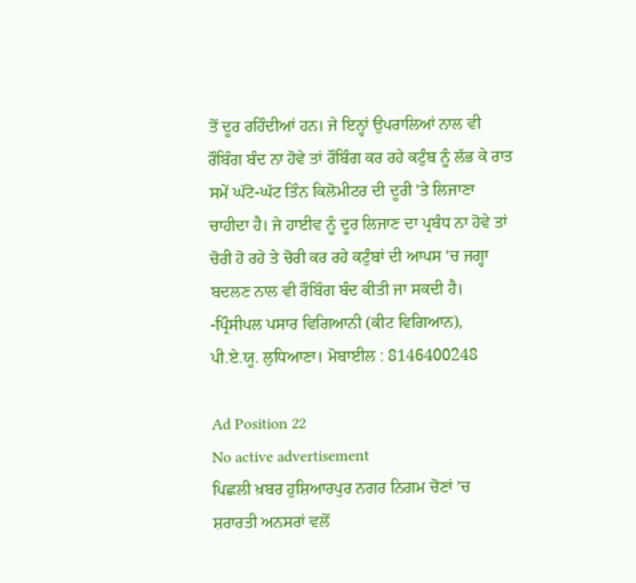ਤੋਂ ਦੂਰ ਰਹਿੰਦੀਆਂ ਹਨ। ਜੇ ਇਨ੍ਹਾਂ ਉਪਰਾਲਿਆਂ ਨਾਲ ਵੀ ਰੌਬਿੰਗ ਬੰਦ ਨਾ ਹੋਵੇ ਤਾਂ ਰੌਬਿੰਗ ਕਰ ਰਹੇ ਕਟੁੰਬ ਨੂੰ ਲੱਭ ਕੇ ਰਾਤ ਸਮੇਂ ਘੱਟੋ-ਘੱਟ ਤਿੰਨ ਕਿਲੋਮੀਟਰ ਦੀ ਦੂਰੀ 'ਤੇ ਲਿਜਾਣਾ ਚਾਹੀਦਾ ਹੈ। ਜੇ ਹਾਈਵ ਨੂੰ ਦੂਰ ਲਿਜਾਣ ਦਾ ਪ੍ਰਬੰਧ ਨਾ ਹੋਵੇ ਤਾਂ ਚੋਰੀ ਹੋ ਰਹੇ ਤੇ ਚੋਰੀ ਕਰ ਰਹੇ ਕਟੁੰਬਾਂ ਦੀ ਆਪਸ 'ਚ ਜਗ੍ਹਾ ਬਦਲਣ ਨਾਲ ਵੀ ਰੌਬਿੰਗ ਬੰਦ ਕੀਤੀ ਜਾ ਸਕਦੀ ਹੈ।
-ਪ੍ਰਿੰਸੀਪਲ ਪਸਾਰ ਵਿਗਿਆਨੀ (ਕੀਟ ਵਿਗਿਆਨ),
ਪੀ.ਏ.ਯੂ. ਲੁਧਿਆਣਾ। ਮੋਬਾਈਲ : 8146400248

Ad Position 22
No active advertisement
ਪਿਛਲੀ ਖ਼ਬਰ ਹੁਸ਼ਿਆਰਪੁਰ ਨਗਰ ਨਿਗਮ ਚੋਣਾਂ ’ਚ ਸ਼ਰਾਰਤੀ ਅਨਸਰਾਂ ਵਲੋਂ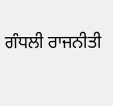ਗੰਧਲੀ ਰਾਜਨੀਤੀ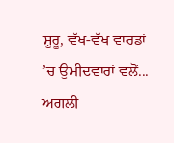ਸ਼ੁਰੂ, ਵੱਖ-ਵੱਖ ਵਾਰਡਾਂ ’ਚ ਉਮੀਦਵਾਰਾਂ ਵਲੋਂ... ਅਗਲੀ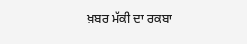ਖ਼ਬਰ ਮੱਕੀ ਦਾ ਰਕਬਾ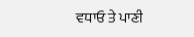ਵਧਾਓ ਤੇ ਪਾਣੀ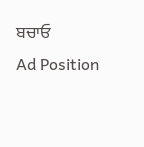ਬਚਾਓ
Ad Position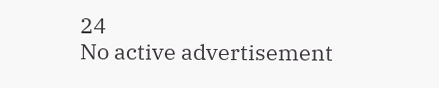24
No active advertisement